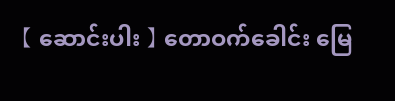【 ဆောင်းပါး 】 တောဝက်ခေါင်း မြေ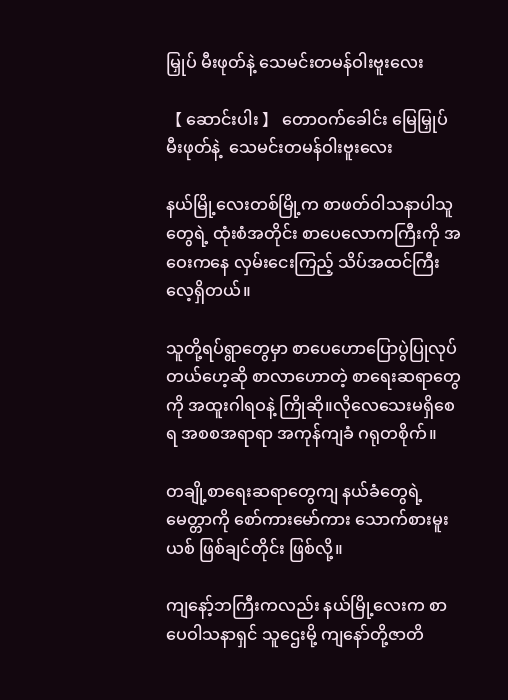မြှုပ် မီးဖုတ်နဲ့ သေမင်းတမန်ဝါးဗူးလေး

【 ဆောင်းပါး 】 တောဝက်ခေါင်း မြေမြှုပ် မီးဖုတ်နဲ့  သေမင်းတမန်ဝါးဗူးလေး

နယ်မြို့လေးတစ်မြို့က စာဖတ်ဝါသနာပါသူတွေရဲ့ ထုံးစံအတိုင်း စာပေလောကကြီးကို အဝေးကနေ လှမ်းငေးကြည့် သိပ်အထင်ကြီးလေ့ရှိတယ်။

သူတို့ရပ်ရွာတွေမှာ စာပေဟောပြောပွဲပြုလုပ်တယ်ဟေ့ဆို စာလာဟောတဲ့ စာရေးဆရာတွေကို အထူးဂါရဝနဲ့ ကြိုဆို။လိုလေသေးမရှိစေရ အစစအရာရာ အကုန်ကျခံ ဂရုတစိုက်။

တချို့စာရေးဆရာတွေကျ နယ်ခံတွေရဲ့ မေတ္တာကို စော်ကားမော်ကား သောက်စားမူးယစ် ဖြစ်ချင်တိုင်း ဖြစ်လို့။

ကျနော့်ဘကြီးကလည်း နယ်မြို့လေးက စာပေဝါသနာရှင် သူဌေးမို့ ကျနော်တို့ဇာတိ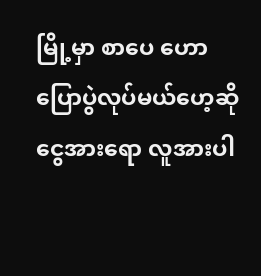မြို့မှာ စာပေ ဟောပြောပွဲလုပ်မယ်ဟေ့ဆို ငွေအားရော လူအားပါ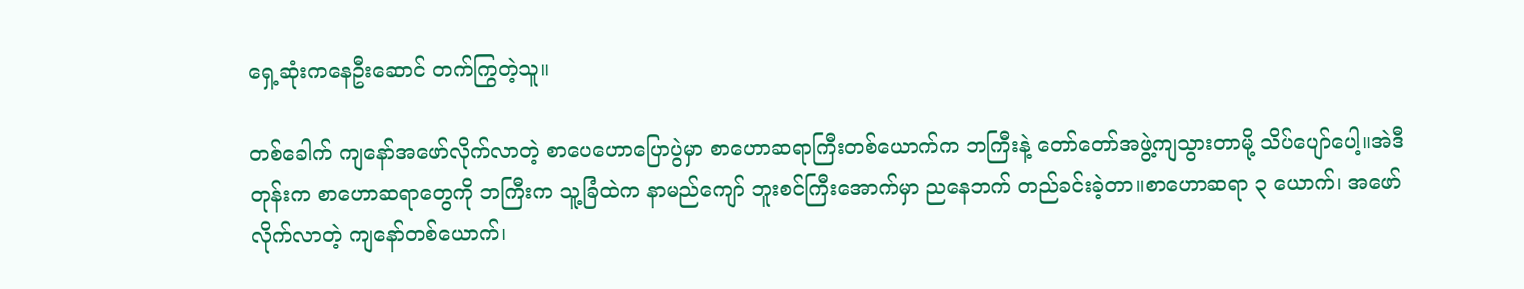ရှေ့ဆုံးကနေဦးဆောင် တက်ကြွတဲ့သူ။

တစ်ခေါက် ကျနော်အဖော်လိုက်လာတဲ့ စာပေဟောပြောပွဲမှာ စာဟောဆရာကြီးတစ်ယောက်က ဘကြီးနဲ့ တော်တော်အဖွဲ့ကျသွားတာမို့ သိပ်ပျော်ပေါ့။အဲဒီတုန်းက စာဟောဆရာတွေကို ဘကြီးက သူ့ခြံထဲက နာမည်ကျော် ဘူးစင်ကြီးအောက်မှာ ညနေဘက် တည်ခင်းခဲ့တာ။စာဟောဆရာ ၃ ယောက်၊ အဖော်လိုက်လာတဲ့ ကျနော်တစ်ယောက်၊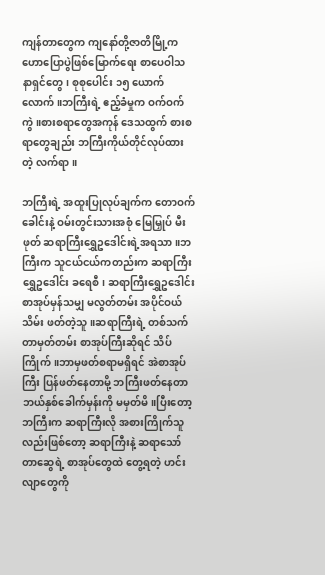ကျန်တာတွေက ကျနော်တို့ဇာတိမြို့က ဟောပြောပွဲဖြစ်မြောက်ရေး စာပေဝါသနာရှင်တွေ၊ စုစုပေါင်း ၁၅ ယောက်လောက်။ဘကြီးရဲ့ ဧည့်ခံမှုက ဝက်ဝက်ကွဲ။စားစရာတွေအကုန် ဒေသထွက် စားစရာတွေချည်း ဘကြီးကိုယ်တိုင်လုပ်ထားတဲ့ လက်ရာ။

ဘကြီးရဲ့ အထူးပြုလုပ်ချက်က တောဝက်ခေါင်းနဲ့ ဝမ်းတွင်းသားအစုံ မြေမြှုပ် မီးဖုတ် ဆရာကြီးရွှေဥဒေါင်းရဲ့အရသာ။ဘကြီးက သူငယ်ငယ်ကတည်းက ဆရာကြီးရွှေဥဒေါင်း ခရေစီ၊ ဆရာကြီးရွှေဥဒေါင်း စာအုပ်မှန်သမျှ မလွတ်တမ်း အပိုင်ဝယ်သိမ်း ဖတ်တဲ့သူ။ဆရာကြီးရဲ့ တစ်သက်တာမှတ်တမ်း စာအုပ်ကြီးဆိုရင် သိပ် ကြိုက်။ဘာမှဖတ်စရာမရှိရင် အဲစာအုပ်ကြီး ပြန်ဖတ်နေတာမို့ ဘကြီးဖတ်နေတာ ဘယ်နှစ်ခေါက်မှန်းကို မမှတ်မိ။ပြီးတော့ ဘကြီးက ဆရာကြီးလို အစားကြိုက်သူလည်းဖြစ်တော့ ဆရာကြီးနဲ့ ဆရာသော်တာဆွေရဲ့ စာအုပ်တွေထဲ တွေ့ရတဲ့ ဟင်းလျာတွေကို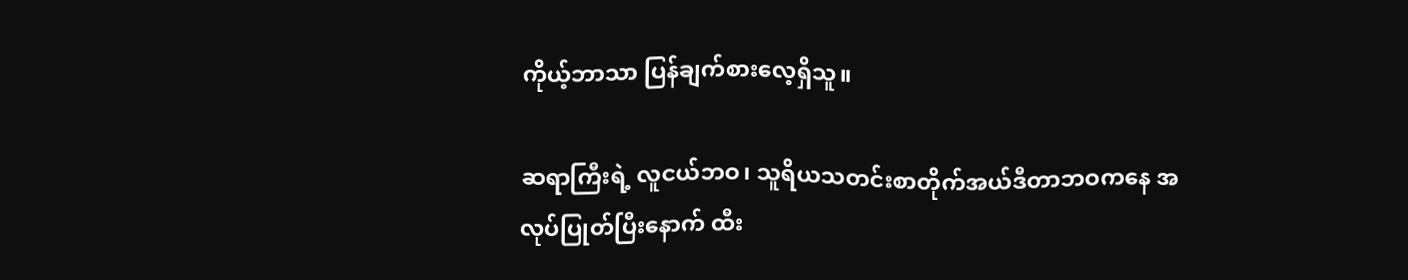ကိုယ့်ဘာသာ ပြန်ချက်စားလေ့ရှိသူ။

ဆရာကြီးရဲ့ လူငယ်ဘဝ၊ သူရိယသတင်းစာတိုက်အယ်ဒီတာဘဝကနေ အလုပ်ပြုတ်ပြီးနောက် ထီး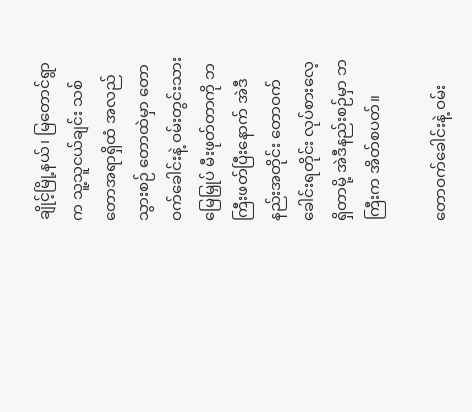ချိုင့်မြို့နယ်၊ မြတောင်ရွာက သူ့သူငယ်ချင်း သစ်တောအရာရှိထံ အလည်သွားစဉ် တောထဲမှာ တောဝက်ခေါင်းနဲ့ ဝမ်းတွင်းသား မြေမြှုပ် မီးဖုတ်တာကို ဘကြီးဖတ်ပြီးနောက် အဲဒီနည်းအတိုင်း တောဝက်ခေါင်းရတိုင်း လုပ်စားလေ့ရှိတာမို့ အဲဒီနည်းစဉ်မှာ ဘကြီးက အိတ်စပတ်။

တောဝက်ခေါင်းနဲ့ ဝမ်း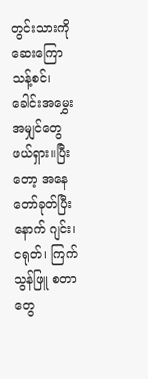တွင်းသားကို ဆေးကြောသန့်စင်၊ ခေါင်းအမွှေးအမျှင်တွေ ဖယ်ရှား။ပြီးတော့ အနေတော်ခုတ်ပြီးနောက် ဂျင်း၊ ငရုတ်၊ ကြက်သွန်ဖြူ စတာတွေ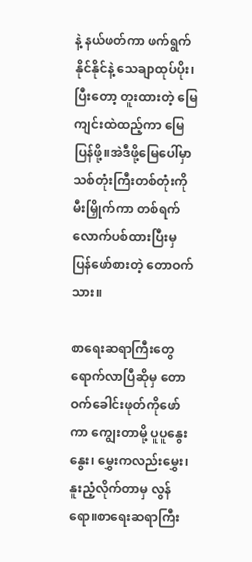နဲ့ နယ်ဖတ်ကာ ဖက်ရွက်နိုင်နိုင်နဲ့ သေချာထုပ်ပိုး၊ ပြီးတော့ တူးထားတဲ့ မြေကျင်းထဲထည့်ကာ မြေပြန်ဖို့။အဲဒီဖို့မြေပေါ်မှာ သစ်တုံးကြီးတစ်တုံးကို မီးမြှိုက်ကာ တစ်ရက်လောက်ပစ်ထားပြီးမှ ပြန်ဖော်စားတဲ့ တောဝက်သား။

စာရေးဆရာကြီးတွေ ရောက်လာပြီဆိုမှ တောဝက်ခေါင်းဖုတ်ကိုဖော်ကာ ကျွေးတာမို့ ပူပူနွေးနွေး၊ မွှေးကလည်းမွှေး၊ နူးညံ့လိုက်တာမှ လွန်ရော။စာရေးဆရာကြီး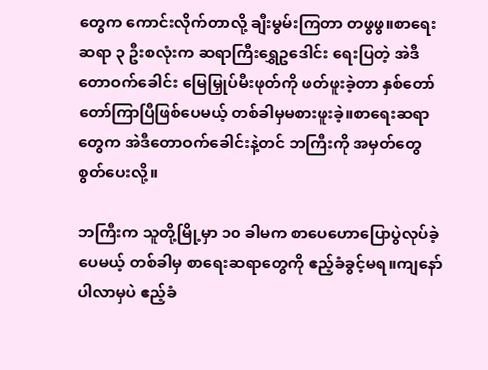တွေက ကောင်းလိုက်တာလို့ ချီးမွမ်းကြတာ တဖွဖွ။စာရေးဆရာ ၃ ဦးစလုံးက ဆရာကြီးရွှေဥဒေါင်း ရေးပြတဲ့ အဲဒီတောဝက်ခေါင်း မြေမြှုပ်မီးဖုတ်ကို ဖတ်ဖူးခဲ့တာ နှစ်တော်တော်ကြာပြီဖြစ်ပေမယ့် တစ်ခါမှမစားဖူးခဲ့။စာရေးဆရာတွေက အဲဒီတောဝက်ခေါင်းနဲ့တင် ဘကြီးကို အမှတ်တွေ စွတ်ပေးလို့။

ဘကြီးက သူတို့မြို့မှာ ၁၀ ခါမက စာပေဟောပြောပွဲလုပ်ခဲ့ပေမယ့် တစ်ခါမှ စာရေးဆရာတွေကို ဧည့်ခံခွင့်မရ။ကျနော်ပါလာမှပဲ ဧည့်ခံ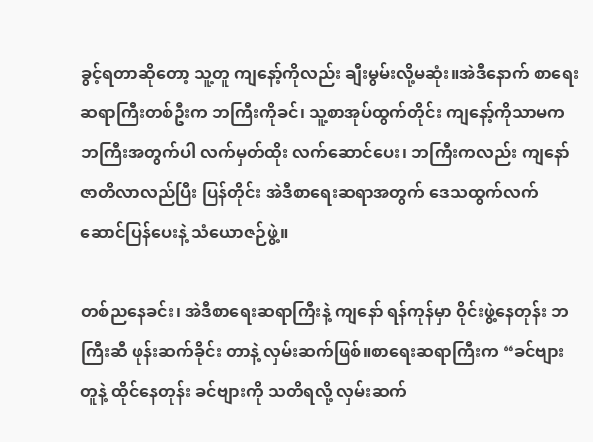ခွင့်ရတာဆိုတော့ သူ့တူ ကျနော့်ကိုလည်း ချီးမွမ်းလို့မဆုံး။အဲဒီနောက် စာရေးဆရာကြီးတစ်ဦးက ဘကြီးကိုခင်၊ သူ့စာအုပ်ထွက်တိုင်း ကျနော့်ကိုသာမက ဘကြီးအတွက်ပါ လက်မှတ်ထိုး လက်ဆောင်ပေး၊ ဘကြီးကလည်း ကျနော် ဇာတိလာလည်ပြီး ပြန်တိုင်း အဲဒီစာရေးဆရာအတွက် ဒေသထွက်လက်ဆောင်ပြန်ပေးနဲ့ သံယောဇဉ်ဖွဲ့။

တစ်ညနေခင်း၊ အဲဒီစာရေးဆရာကြီးနဲ့ ကျနော် ရန်ကုန်မှာ ဝိုင်းဖွဲ့နေတုန်း ဘကြီးဆီ ဖုန်းဆက်ခိုင်း တာနဲ့ လှမ်းဆက်ဖြစ်။စာရေးဆရာကြီးက “ခင်ဗျားတူနဲ့ ထိုင်နေတုန်း ခင်ဗျားကို သတိရလို့ လှမ်းဆက်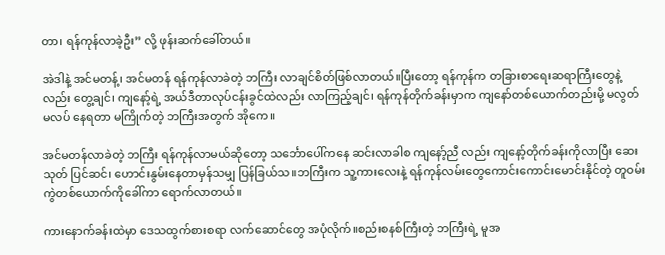တာ၊ ရန်ကုန်လာခဲ့ဦး” လို့ ဖုန်းဆက်ခေါ်တယ်။

အဲဒါနဲ့ အင်မတန့်၊ အင်မတန် ရန်ကုန်လာခဲတဲ့ ဘကြီး လာချင်စိတ်ဖြစ်လာတယ်။ပြီးတော့ ရန်ကုန်က တခြားစာရေးဆရာကြီးတွေနဲ့လည်း တွေ့ချင်၊ ကျနော့်ရဲ့ အယ်ဒီတာလုပ်ငန်းခွင်ထဲလည်း လာကြည့်ချင်၊ ရန်ကုန်တိုက်ခန်းမှာက ကျနော်တစ်ယောက်တည်းမို့ မလွတ်မလပ် နေရတာ မကြိုက်တဲ့ ဘကြီးအတွက် အိုကေ။

အင်မတန်လာခဲတဲ့ ဘကြီး ရန်ကုန်လာမယ်ဆိုတော့ သင်္ဘောပေါ်ကနေ ဆင်းလာခါစ ကျနော့်ညီ လည်း ကျနော့်တိုက်ခန်းကိုလာပြီး ဆေးသုတ် ပြင်ဆင်၊ ဟောင်းနွမ်းနေတာမှန်သမျှ ပြန်ခြယ်သ။ဘကြီးက သူ့ကားလေးနဲ့ ရန်ကုန်လမ်းတွေကောင်းကောင်းမောင်းနိုင်တဲ့ တူဝမ်းကွဲတစ်ယောက်ကိုခေါ်ကာ ရောက်လာတယ်။

ကားနောက်ခန်းထဲမှာ ဒေသထွက်စားစရာ လက်ဆောင်တွေ အပုံလိုက်။စည်းစနစ်ကြီးတဲ့ ဘကြီးရဲ့ မူအ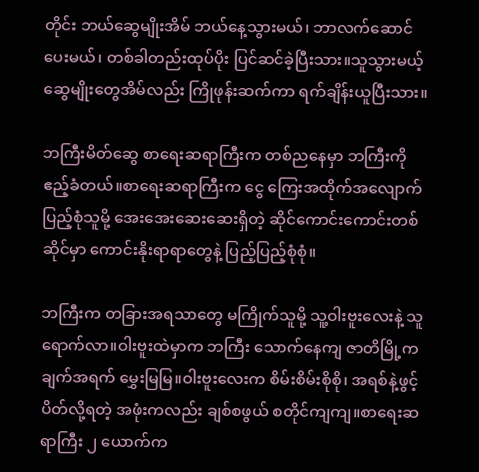တိုင်း ဘယ်ဆွေမျိုးအိမ် ဘယ်နေ့သွားမယ်၊ ဘာလက်ဆောင်ပေးမယ်၊ တစ်ခါတည်းထုပ်ပိုး ပြင်ဆင်ခဲ့ပြီးသား။သူသွားမယ့် ဆွေမျိုးတွေအိမ်လည်း ကြိုဖုန်းဆက်ကာ ရက်ချိန်းယူပြီးသား။

ဘကြီးမိတ်ဆွေ စာရေးဆရာကြီးက တစ်ညနေမှာ ဘကြီးကို ဧည့်ခံတယ်။စာရေးဆရာကြီးက ငွေ ကြေးအထိုက်အလျောက်ပြည့်စုံသူမို့ အေးအေးဆေးဆေးရှိတဲ့ ဆိုင်ကောင်းကောင်းတစ်ဆိုင်မှာ ကောင်းနိုးရာရာတွေနဲ့ ပြည့်ပြည့်စုံစုံ။

ဘကြီးက တခြားအရသာတွေ မကြိုက်သူမို့ သူ့ဝါးဗူးလေးနဲ့ သူရောက်လာ။ဝါးဗူးထဲမှာက ဘကြီး သောက်နေကျ ဇာတိမြို့က ချက်အရက် မွှေးမြမြ။ဝါးဗူးလေးက စိမ်းစိမ်းစိုစို၊ အရစ်နဲ့ဖွင့်ပိတ်လို့ရတဲ့ အဖုံးကလည်း ချစ်စဖွယ် စတိုင်ကျကျ။စာရေးဆရာကြီး ၂ ယောက်က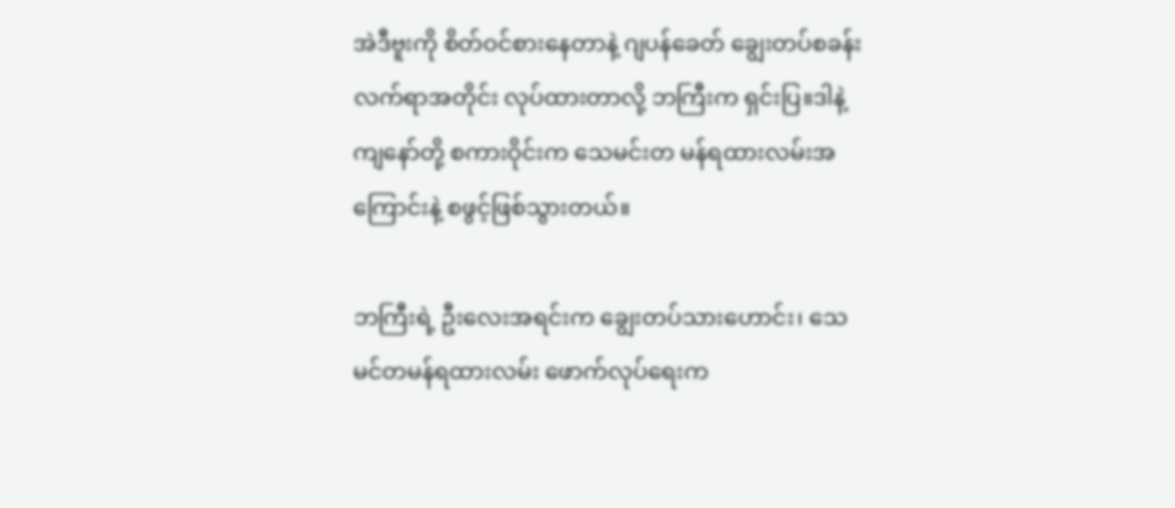အဲဒီဗူးကို စိတ်ဝင်စားနေတာနဲ့ ဂျပန်ခေတ် ချွေးတပ်စခန်းလက်ရာအတိုင်း လုပ်ထားတာလို့ ဘကြီးက ရှင်းပြ။ဒါနဲ့ ကျနော်တို့ စကားဝိုင်းက သေမင်းတ မန်ရထားလမ်းအကြောင်းနဲ့ စဖွင့်ဖြစ်သွားတယ်။

ဘကြီးရဲ့ ဦးလေးအရင်းက ချွေးတပ်သားဟောင်း၊ သေမင်တမန်ရထားလမ်း ဖောက်လုပ်ရေးက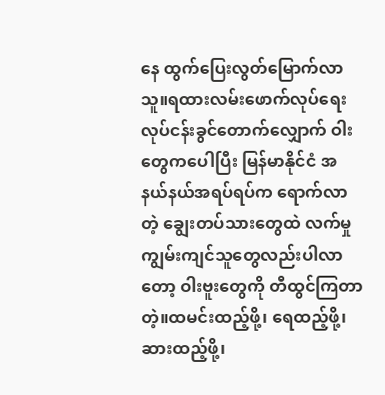နေ ထွက်ပြေးလွတ်မြောက်လာသူ။ရထားလမ်းဖောက်လုပ်ရေးလုပ်ငန်းခွင်တောက်လျှောက် ဝါးတွေကပေါပြီး မြန်မာနိုင်ငံ အနယ်နယ်အရပ်ရပ်က ရောက်လာတဲ့ ချွေးတပ်သားတွေထဲ လက်မှုကျွမ်းကျင်သူတွေလည်းပါလာတော့ ဝါးဗူးတွေကို တီထွင်ကြတာတဲ့။ထမင်းထည့်ဖို့၊ ရေထည့်ဖို့၊ ဆားထည့်ဖို့၊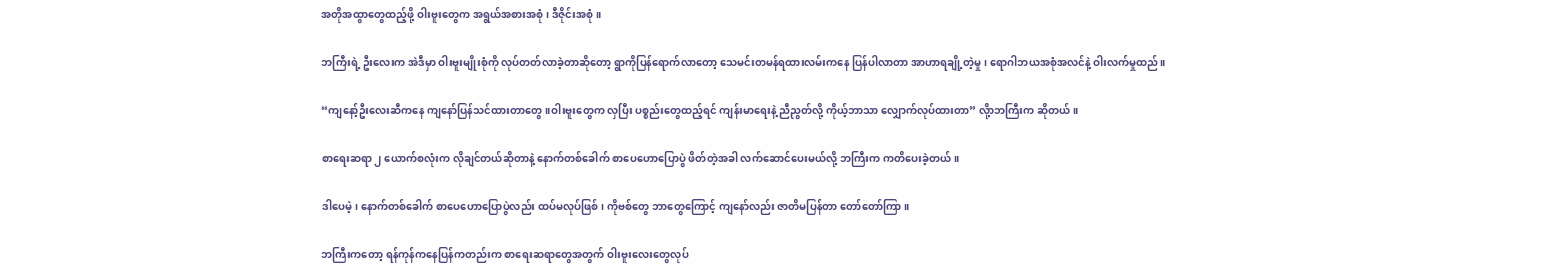အတိုအထွာတွေထည့်ဖို့ ဝါးဗူးတွေက အရွယ်အစားအစုံ၊ ဒီဇိုင်းအစုံ။

ဘကြီးရဲ့ ဦးလေးက အဲဒီမှာ ဝါးဗူးမျိုးစုံကို လုပ်တတ်လာခဲ့တာဆိုတော့ ရွာကိုပြန်ရောက်လာတော့ သေမင်းတမန်ရထားလမ်းကနေ ပြန်ပါလာတာ အာဟာရချို့တဲ့မှု၊ ရောဂါဘယအစုံအလင်နဲ့ ဝါးလက်မှုထည်။

“ကျနော့်ဦးလေးဆီကနေ ကျနော်ပြန်သင်ထားတာတွေ။ဝါးဗူးတွေက လှပြီး ပစ္စည်းတွေထည့်ရင် ကျန်းမာရေးနဲ့ ညီညွတ်လို့ ကိုယ့်ဘာသာ လျှောက်လုပ်ထားတာ” လို့ာဘကြီးက ဆိုတယ်။

စာရေးဆရာ ၂ ယောက်စလုံးက လိုချင်တယ်ဆိုတာနဲ့ နောက်တစ်ခေါက် စာပေဟောပြောပွဲ ဖိတ်တဲ့အခါ လက်ဆောင်ပေးမယ်လို့ ဘကြီးက ကတိပေးခဲ့တယ်။

ဒါပေမဲ့၊ နောက်တစ်ခေါက် စာပေဟောပြောပွဲလည်း ထပ်မလုပ်ဖြစ်၊ ကိုဗစ်တွေ ဘာတွေကြောင့် ကျနော်လည်း ဇာတိမပြန်တာ တော်တော်ကြာ။

ဘကြီးကတော့ ရန်ကုန်ကနေပြန်ကတည်းက စာရေးဆရာတွေအတွက် ဝါးဗူးလေးတွေလုပ်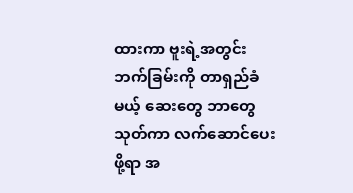ထားကာ ဗူးရဲ့အတွင်းဘက်ခြမ်းကို တာရှည်ခံမယ့် ဆေးတွေ ဘာတွေ သုတ်ကာ လက်ဆောင်ပေးဖို့ရာ အ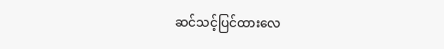ဆင်သင့်ပြင်ထားလေ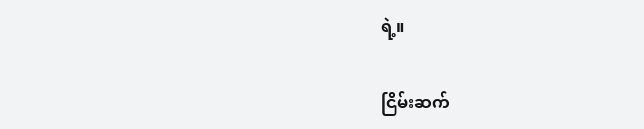ရဲ့။

ငြိမ်းဆက်